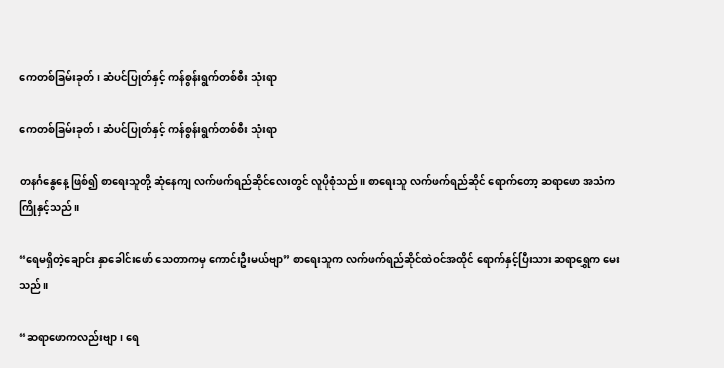ကေတစ်ခြမ်းခုတ်၊ ဆံပင်ပြုတ်နှင့် ကန်စွန်းရွက်တစ်စီး သုံးရာ

ကေတစ်ခြမ်းခုတ်၊ ဆံပင်ပြုတ်နှင့် ကန်စွန်းရွက်တစ်စီး သုံးရာ

တနင်္ဂနွေနေ့ ဖြစ်၍ စာရေးသူတို့ ဆုံနေကျ လက်ဖက်ရည်ဆိုင်လေးတွင် လူပိုစုံသည်။ စာရေးသူ လက်ဖက်ရည်ဆိုင် ရောက်တော့ ဆရာဖော အသံက ကြိုနှင့်သည်။

“ရေမရှိတဲ့ချောင်း နှာခေါင်းဖော် သေတာကမှ ကောင်းဦးမယ်ဗျာ” စာရေးသူက လက်ဖက်ရည်ဆိုင်ထဲဝင်အထိုင် ရောက်နှင့်ပြီးသား ဆရာရွှေက မေးသည်။

“ဆရာဖောကလည်းဗျာ၊ ရေ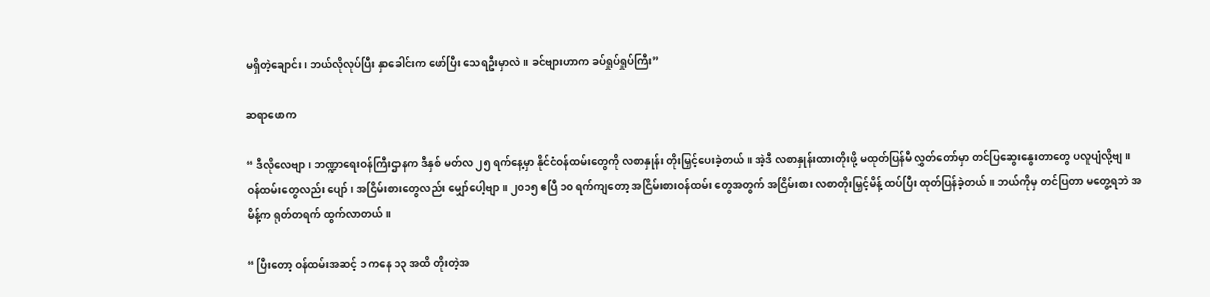မရှိတဲ့ချောင်း၊ ဘယ်လိုလုပ်ပြီး နှာခေါင်းက ဖော်ပြီး သေရဦးမှာလဲ။ ခင်ဗျားဟာက ခပ်ရှုပ်ရှုပ်ကြီး”

ဆရာဖောက

“ ဒီလိုလေဗျာ၊ ဘဏ္ဍာရေးဝန်ကြီးဌာနက ဒီနှစ် မတ်လ ၂၅ ရက်နေ့မှာ နိုင်ငံဝန်ထမ်းတွေကို လစာနှုန်း တိုးမြှင့်ပေးခဲ့တယ်။ အဲ့ဒီ လစာနှုန်းထားတိုးဖို့ မထုတ်ပြန်မီ လွှတ်တော်မှာ တင်ပြဆွေးနွေးတာတွေ ပလူပျံလို့ဗျ။  ဝန်ထမ်းတွေလည်း ပျော်၊ အငြိမ်းစားတွေလည်း မျှော်ပေါ့ဗျာ။ ၂၀၁၅ ဧပြီ ၁၀ ရက်ကျတော့ အငြိမ်းစားဝန်ထမ်း တွေအတွက် အငြိမ်းစား လစာတိုးမြှင့်မိန့် ထပ်ပြီး ထုတ်ပြန်ခဲ့တယ်။ ဘယ်ကိုမှ တင်ပြတာ မတွေ့ရဘဲ အမိန့်က ရုတ်တရက် ထွက်လာတယ်။

“ ပြီးတော့ ဝန်ထမ်းအဆင့် ၁ ကနေ ၁၃ အထိ တိုးတဲ့အ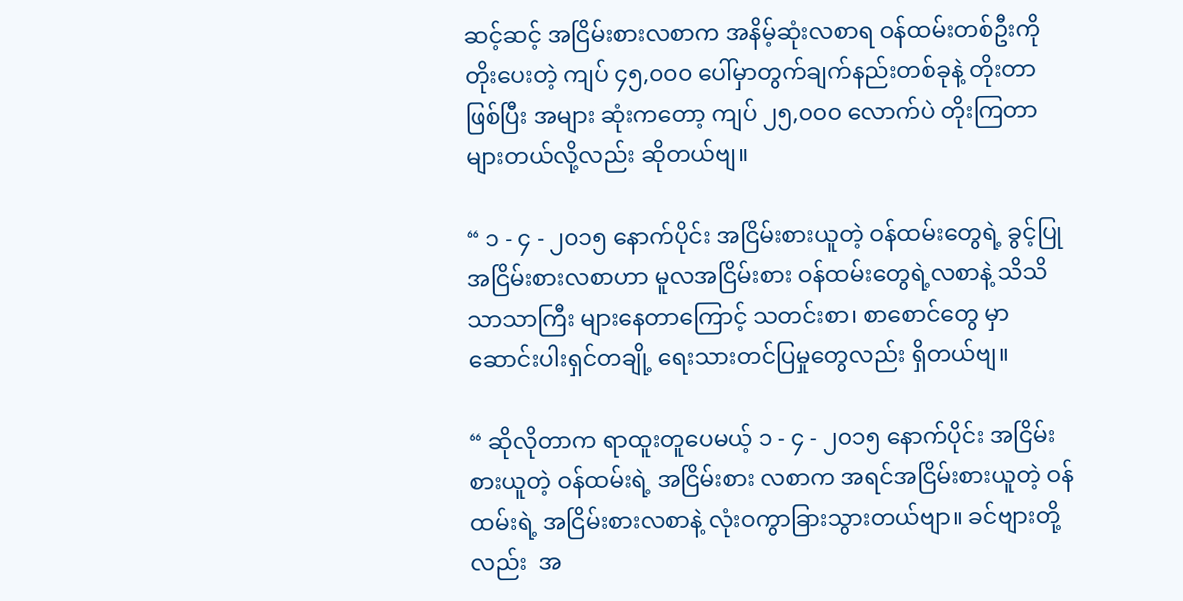ဆင့်ဆင့် အငြိမ်းစားလစာက အနိမ့်ဆုံးလစာရ ဝန်ထမ်းတစ်ဦးကို တိုးပေးတဲ့ ကျပ် ၄၅,၀၀၀ ပေါ်မှာတွက်ချက်နည်းတစ်ခုနဲ့ တိုးတာ ဖြစ်ပြီး အများ ဆုံးကတော့ ကျပ် ၂၅,၀၀၀ လောက်ပဲ တိုးကြတာများတယ်လို့လည်း ဆိုတယ်ဗျ။

“ ၁ - ၄ - ၂၀၁၅ နောက်ပိုင်း အငြိမ်းစားယူတဲ့ ဝန်ထမ်းတွေရဲ့ ခွင့်ပြုအငြိမ်းစားလစာဟာ မူလအငြိမ်းစား ဝန်ထမ်းတွေရဲ့လစာနဲ့ သိသိသာသာကြီး များနေတာကြောင့် သတင်းစာ၊ စာစောင်တွေ မှာဆောင်းပါးရှင်တချို့ ရေးသားတင်ပြမှုတွေလည်း ရှိတယ်ဗျ။

“ ဆိုလိုတာက ရာထူးတူပေမယ့် ၁ - ၄ - ၂၀၁၅ နောက်ပိုင်း အငြိမ်းစားယူတဲ့ ဝန်ထမ်းရဲ့ အငြိမ်းစား လစာက အရင်အငြိမ်းစားယူတဲ့ ဝန်ထမ်းရဲ့ အငြိမ်းစားလစာနဲ့ လုံးဝကွာခြားသွားတယ်ဗျာ။ ခင်ဗျားတို့လည်း  အ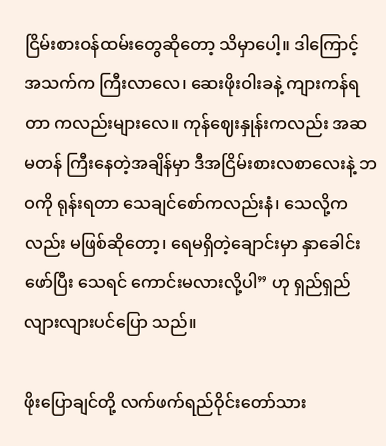ငြိမ်းစားဝန်ထမ်းတွေဆိုတော့ သိမှာပေါ့။ ဒါကြောင့် အသက်က ကြီးလာလေ၊ ဆေးဖိုးဝါးခနဲ့ ကျားကန်ရတာ ကလည်းများလေ။ ကုန်ဈေးနှုန်းကလည်း အဆမတန် ကြီးနေတဲ့အချိန်မှာ ဒီအငြိမ်းစားလစာလေးနဲ့ ဘဝကို ရုန်းရတာ သေချင်စော်ကလည်းနံ၊ သေလို့ကလည်း မဖြစ်ဆိုတော့၊ ရေမရှိတဲ့ချောင်းမှာ နှာခေါင်းဖော်ပြီး သေရင် ကောင်းမလားလို့ပါ” ဟု ရှည်ရှည်လျားလျားပင်ပြော သည်။

ဖိုးပြောချင်တို့ လက်ဖက်ရည်ဝိုင်းတော်သား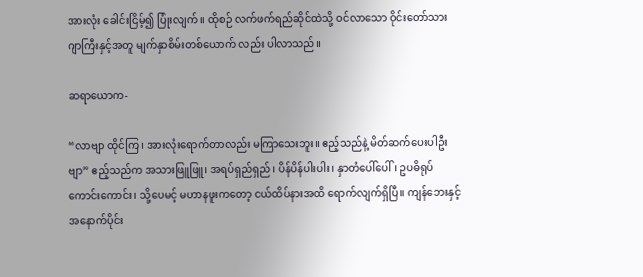အားလုံး ခေါင်းငြိမ့်၍ ပြုံးလျက်။ ထိုစဉ် လက်ဖက်ရည်ဆိုင်ထဲသို့ ဝင်လာသော ဝိုင်းတော်သား ဂျာကြီးနှင့်အတူ မျက်နှာစိမ်းတစ်ယောက် လည်း ပါလာသည်။

ဆရာယောက-

“လာဗျာ ထိုင်ကြ၊ အားလုံးရောက်တာလည်း မကြာသေးဘူး။ ဧည့်သည်နဲ့ မိတ်ဆက်ပေးပါဦးဗျာ” ဧည့်သည်က အသားဖြူဖြူ၊ အရပ်ရှည်ရှည်၊ ပိန်ပိန်ပါးပါး၊ နှာတံပေါ်ပေါ်၊ ဥပဓိရုပ်ကောင်းကောင်း၊ သို့ပေမင့် မဟာနဖူးကတော့ ငယ်ထိပ်နားအထိ ရောက်လျက်ရှိပြီ။ ကျန်ဘေးနှင့် အနောက်ပိုင်း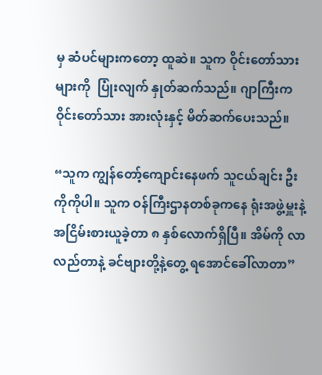မှ ဆံပင်များကတော့ ထူဆဲ။ သူက ဝိုင်းတော်သားများကို  ပြုံးလျက် နှုတ်ဆက်သည်။ ဂျာကြီးက ဝိုင်းတော်သား အားလုံးနှင့် မိတ်ဆက်ပေးသည်။

“သူက ကျွန်တော့်ကျောင်းနေဖက် သူငယ်ချင်း ဦးကိုကိုပါ။ သူက ဝန်ကြီးဌာနတစ်ခုကနေ ရုံးအဖွဲ့မှူးနဲ့ အငြိမ်းစားယူခဲ့တာ ၈ နှစ်လောက်ရှိပြီ။ အိမ်ကို လာလည်တာနဲ့ ခင်ဗျားတို့နဲ့တွေ့ ရအောင်ခေါ်လာတာ”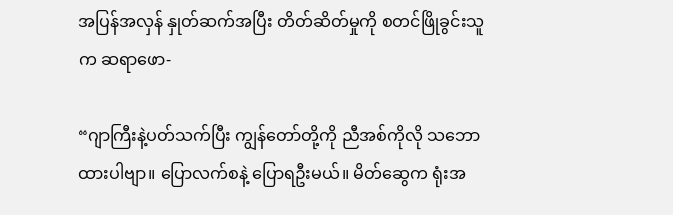အပြန်အလှန် နှုတ်ဆက်အပြီး တိတ်ဆိတ်မှုကို စတင်ဖြိုခွင်းသူက ဆရာဖော-

“ဂျာကြီးနဲ့ပတ်သက်ပြီး ကျွန်တော်တို့ကို ညီအစ်ကိုလို သဘောထားပါဗျာ။ ပြောလက်စနဲ့ ပြောရဦးမယ်။ မိတ်ဆွေက ရုံးအ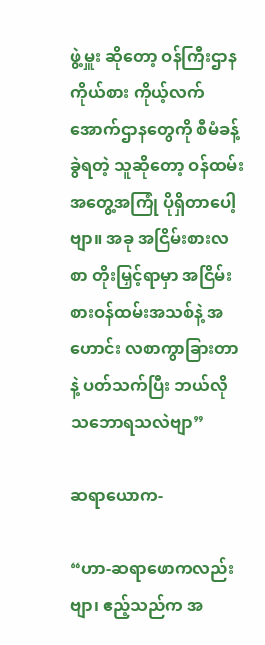ဖွဲ့မှူး ဆိုတော့ ဝန်ကြီးဌာနကိုယ်စား ကိုယ့်လက်အောက်ဌာနတွေကို စီမံခန့်ခွဲရတဲ့ သူဆိုတော့ ဝန်ထမ်းအတွေ့အကြုံ ပိုရှိတာပေါ့ဗျာ။ အခု အငြိမ်းစားလစာ တိုးမြှင့်ရာမှာ အငြိမ်းစားဝန်ထမ်းအသစ်နဲ့ အဟောင်း လစာကွာခြားတာနဲ့ ပတ်သက်ပြီး ဘယ်လိုသဘောရသလဲဗျာ”

ဆရာယောက-

“ဟာ-ဆရာဖောကလည်းဗျာ၊ ဧည့်သည်က အ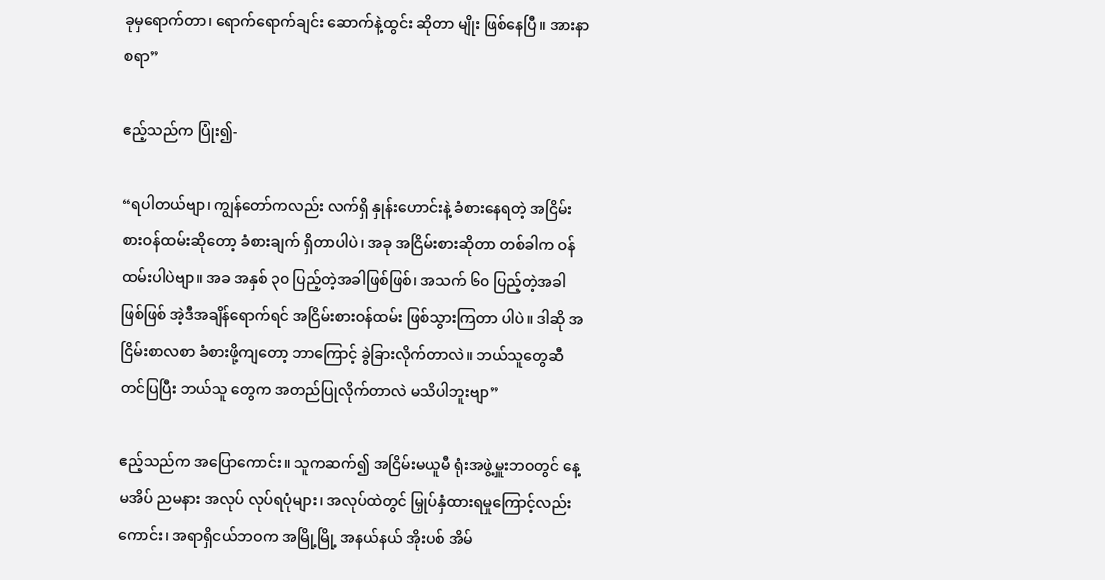ခုမှရောက်တာ၊ ရောက်ရောက်ချင်း ဆောက်နဲ့ထွင်း ဆိုတာ မျိုး ဖြစ်နေပြီ။ အားနာစရာ”

ဧည့်သည်က ပြုံး၍-

“ရပါတယ်ဗျာ၊ ကျွန်တော်ကလည်း လက်ရှိ နှုန်းဟောင်းနဲ့ ခံစားနေရတဲ့ အငြိမ်းစားဝန်ထမ်းဆိုတော့ ခံစားချက် ရှိတာပါပဲ၊ အခု အငြိမ်းစားဆိုတာ တစ်ခါက ဝန်ထမ်းပါပဲဗျာ။ အခ အနှစ် ၃၀ ပြည့်တဲ့အခါဖြစ်ဖြစ်၊ အသက် ၆၀ ပြည့်တဲ့အခါဖြစ်ဖြစ် အဲ့ဒီအချိန်ရောက်ရင် အငြိမ်းစားဝန်ထမ်း ဖြစ်သွားကြတာ ပါပဲ။ ဒါဆို အငြိမ်းစာလစာ ခံစားဖို့ကျတော့ ဘာကြောင့် ခွဲခြားလိုက်တာလဲ။ ဘယ်သူတွေဆီတင်ပြပြီး ဘယ်သူ တွေက အတည်ပြုလိုက်တာလဲ မသိပါဘူးဗျာ”

ဧည့်သည်က အပြောကောင်း။ သူကဆက်၍ အငြိမ်းမယူမီ ရုံးအဖွဲ့မှူးဘဝတွင် နေ့မအိပ် ညမနား အလုပ် လုပ်ရပုံများ၊ အလုပ်ထဲတွင် မြှုပ်နှံထားရမှုကြောင့်လည်းကောင်း၊ အရာရှိငယ်ဘဝက အမြို့မြို့ အနယ်နယ် အိုးပစ် အိမ်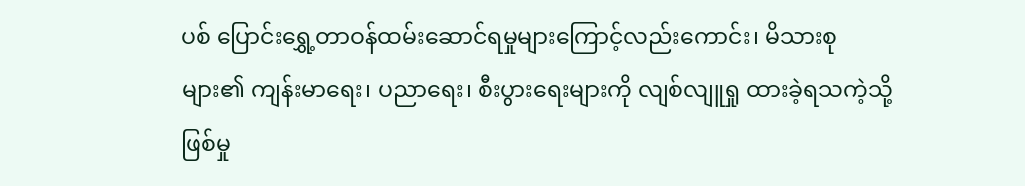ပစ် ပြောင်းရွှေ့တာဝန်ထမ်းဆောင်ရမှုများကြောင့်လည်းကောင်း၊ မိသားစုများ၏ ကျန်းမာရေး၊ ပညာရေး၊ စီးပွားရေးများကို လျစ်လျူရှု ထားခဲ့ရသကဲ့သို့ ဖြစ်မှု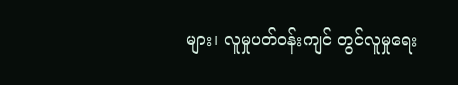များ၊ လူမှုပတ်ဝန်းကျင် တွင်လူမှုရေး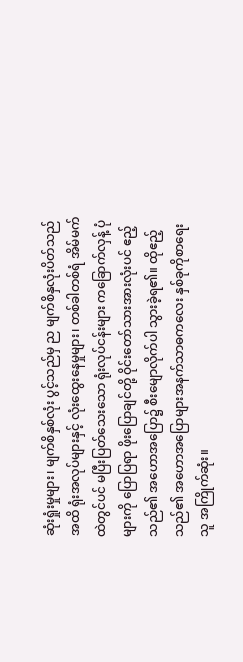ဆုံးရှုံးမှုများ၊ မျက်စိနှစ်လုံး ပွင့်သည်မှ ည မျက်စိနှလုံးပိတ်သည်အထိ ရုံးအလုပ်များနှင့် လုံးထွေးနေမှုများ၊ တစ်ခါတစ်ရံ အိမ်မက်ထဲတွင်ပင် မပြီးပြတ်သေးသော ရုံးလုပ်ငန်းများ ကခြောက်လှန့် ပုံများကို ပြောပြရာ ဖိုးပြောချင်တို့ ဝိုင်းတော်သားအားလုံးပင် ဧည့်သည်၏ အဟောအပြော၌ စီးမျောလိုက်ပါ သွားခဲ့ရ၏။ ထိုဧည့်သည်၏ အဟောအပြောများအနက်သာဓကလေး နှစ်ခုကိုစာရေးသူ အကြိုက်ဆုံး။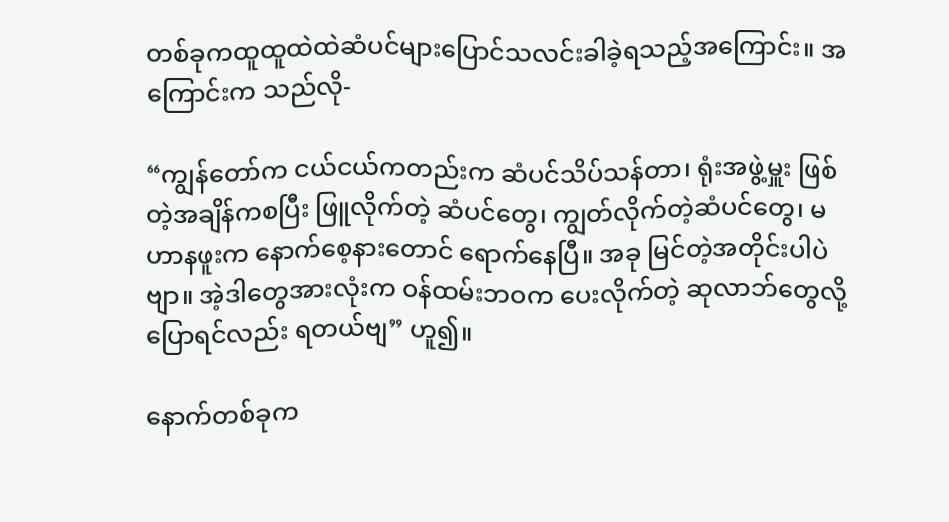တစ်ခုကထူထူထဲထဲဆံပင်များပြောင်သလင်းခါခဲ့ရသည့်အကြောင်း။ အကြောင်းက သည်လို-

“ကျွန်တော်က ငယ်ငယ်ကတည်းက ဆံပင်သိပ်သန်တာ၊ ရုံးအဖွဲ့မှူး ဖြစ်တဲ့အချိန်ကစပြီး ဖြူလိုက်တဲ့ ဆံပင်တွေ၊ ကျွတ်လိုက်တဲ့ဆံပင်တွေ၊ မဟာနဖူးက နောက်စေ့နားတောင် ရောက်နေပြီ။ အခု မြင်တဲ့အတိုင်းပါပဲဗျာ။ အဲ့ဒါတွေအားလုံးက ဝန်ထမ်းဘဝက ပေးလိုက်တဲ့ ဆုလာဘ်တွေလို့  ပြောရင်လည်း ရတယ်ဗျ” ဟူ၍။

နောက်တစ်ခုက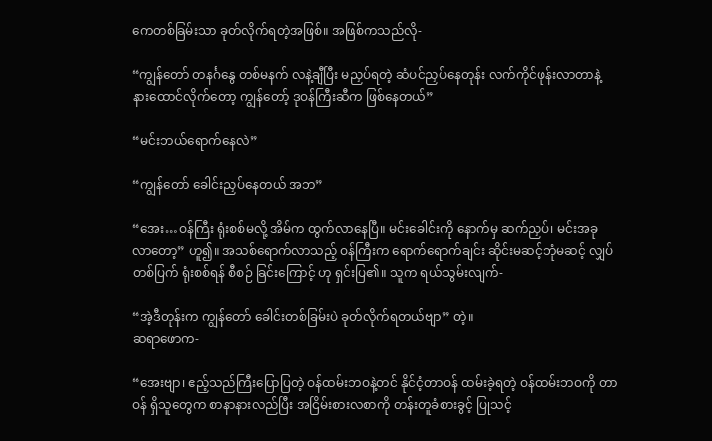ကေတစ်ခြမ်းသာ ခုတ်လိုက်ရတဲ့အဖြစ်။ အဖြစ်ကသည်လို-

“ကျွန်တော် တနင်္ဂနွေ တစ်မနက် လနဲ့ချီပြီး မညှပ်ရတဲ့ ဆံပင်ညှပ်နေတုန်း လက်ကိုင်ဖုန်းလာတာနဲ့ နားထောင်လိုက်တော့ ကျွန်တော့် ဒုဝန်ကြီးဆီက ဖြစ်နေတယ်”

“မင်းဘယ်ရောက်နေလဲ”

“ကျွန်တော် ခေါင်းညှပ်နေတယ် အဘ”

“အေး…ဝန်ကြီး ရုံးစစ်မလို့ အိမ်က ထွက်လာနေပြီ။ မင်းခေါင်းကို နောက်မှ ဆက်ညှပ်၊ မင်းအခု လာတော့” ဟူ၍။ အသစ်ရောက်လာသည့် ဝန်ကြီးက ရောက်ရောက်ချင်း ဆိုင်းမဆင့်ဘုံမဆင့် လျှပ်တစ်ပြက် ရုံးစစ်ရန် စီစဉ် ခြင်းကြောင့် ဟု ရှင်းပြ၏။ သူက ရယ်သွမ်းလျက်-

“အဲ့ဒီတုန်းက ကျွန်တော် ခေါင်းတစ်ခြမ်းပဲ ခုတ်လိုက်ရတယ်ဗျာ” တဲ့။
ဆရာဖောက-

“အေးဗျာ၊ ဧည့်သည်ကြီးပြောပြတဲ့ ဝန်ထမ်းဘဝနဲ့တင် နိုင်ငံ့တာဝန် ထမ်းခဲ့ရတဲ့ ဝန်ထမ်းဘဝကို တာဝန် ရှိသူတွေက စာနာနားလည်ပြီး အငြိမ်းစားလစာကို တန်းတူခံစားခွင့် ပြုသင့်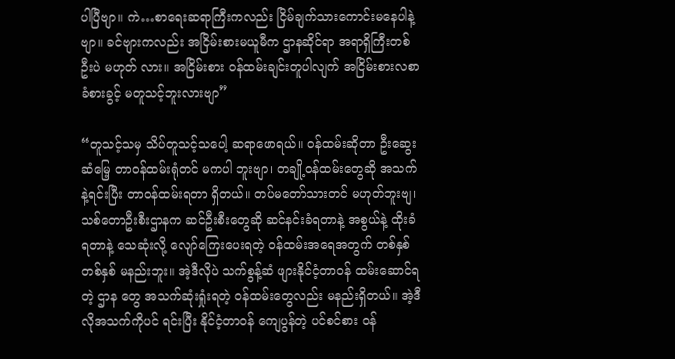ပါပြီဗျာ။ ကဲ…စာရေးဆရာကြီးကလည်း ငြိမ်ချက်သားကောင်းမနေပါနဲ့ဗျာ။ ခင်ဗျားကလည်း အငြိမ်းစားမယူမီက ဌာနဆိုင်ရာ အရာရှိကြီးတစ်ဦးပဲ မဟုတ် လား။ အငြိမ်းစား ဝန်ထမ်းချင်းတူပါလျက် အငြိမ်းစားလစာ ခံစားခွင့် မတူသင့်ဘူးလားဗျာ”

“တူသင့်သမှ သိပ်တူသင့်သပေါ့ ဆရာဖောရယ်။ ဝန်ထမ်းဆိုတာ ဦးဆွေးဆံမြေ့ တာဝန်ထမ်းရုံတင် မကပါ ဘူးဗျာ၊ တချို့ဝန်ထမ်းတွေဆို အသက်နဲ့ရင်းပြီး တာဝန်ထမ်းရတာ ရှိတယ်။ တပ်မတော်သားတင် မဟုတ်ဘူးဗျ၊ သစ်တောဦးစီးဌာနက ဆင်ဦးစီးတွေဆို ဆင်နင်းခံရတာနဲ့ အစွယ်နဲ့ ထိုးခံရတာနဲ့ သေဆုံးလို့ လျော်ကြေးပေးရတဲ့ ဝန်ထမ်းအရေအတွက် တစ်နှစ် တစ်နှစ် မနည်းဘူး။ အဲ့ဒီလိုပဲ သက်စွန့်ဆံ ဖျားနိုင်ငံ့တာဝန် ထမ်းဆောင်ရတဲ့ ဌာန တွေ အသက်ဆုံးရှုံးရတဲ့ ဝန်ထမ်းတွေလည်း မနည်းရှိတယ်။ အဲ့ဒီလိုအသက်ကိုပင် ရင်းပြီး နိုင်ငံ့တာဝန် ကျေပွန်တဲ့ ပင်စင်စား ဝန်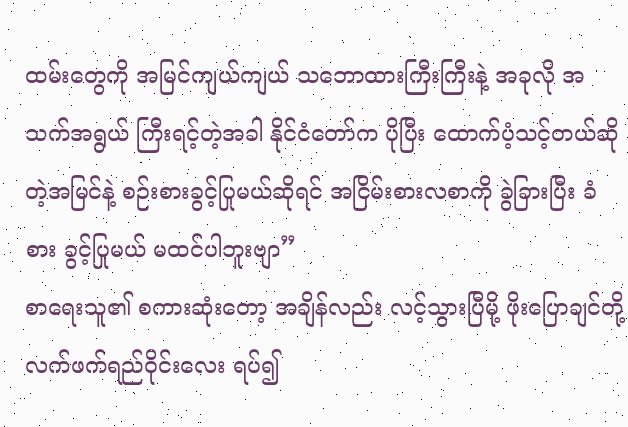ထမ်းတွေကို အမြင်ကျယ်ကျယ် သဘောထားကြီးကြီးနဲ့ အခုလို အသက်အရွယ် ကြီးရင့်တဲ့အခါ နိုင်ငံတော်က ပိုပြီး ထောက်ပံ့သင့်တယ်ဆိုတဲ့အမြင်နဲ့ စဉ်းစားခွင့်ပြုမယ်ဆိုရင် အငြိမ်းစားလစာကို ခွဲခြားပြီး ခံစား ခွင့်ပြုမယ် မထင်ပါဘူးဗျာ”
စာရေးသူ၏ စကားဆုံးတော့ အချိန်လည်း လင့်သွားပြီမို့ ဖိုးပြောချင်တို့ လက်ဖက်ရည်ဝိုင်းလေး ရပ်၍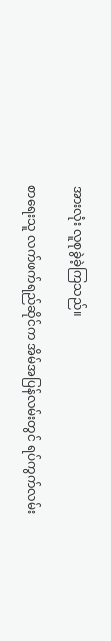အားလုံး လူစုခွဲခဲ့ကြသည်။

စာရေးသူ လက်ဖက်ရည်ဆိုင်က အိမ်အပြန်လမ်းတွင် ရပ်ကွက်လမ်း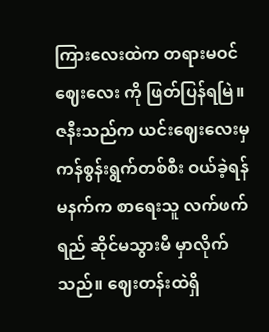ကြားလေးထဲက တရားမဝင်ဈေးလေး ကို ဖြတ်ပြန်ရမြဲ။ ဇနီးသည်က ယင်းဈေးလေးမှ ကန်စွန်းရွက်တစ်စီး ဝယ်ခဲ့ရန် မနက်က စာရေးသူ လက်ဖက်ရည် ဆိုင်မသွားမီ မှာလိုက်သည်။ ဈေးတန်းထဲရှိ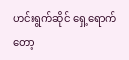ဟင်းရွက်ဆိုင် ရှေ့ရောက်တော့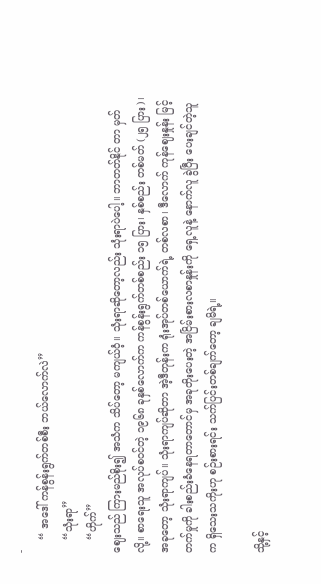-
    “ အဒေါ် ကန်စွန်းရွက်တစ်စီး ဘယ်လောက်လဲ”
    “သုံးရာ”
    “ဟိုက်”
ဈေးသည် ကြားမည်စိုး၍ အသံက သိပ်တော့ မကျယ်ဝံ့။ သုံးရာဆိုတော့လည်း သုံးရာပဲပေါ့။ ဘာတတ်နိုင် တာ မှတ်လို့။ စာရေးသူ အလုပ်စဝင်တဲ့ ၁၉၆၈ ခုနှစ်လောက်က ကန်စွန်းရွက်တစ်စည်း ၁၅ ပြား၊ နှစ်စည်း တစ်မတ် (၂၅ ပြား)၊ အခုတော့ သုံးရာကျပ်။ သုံးရာကျပ်ဆိုတာ အဲ့ဒီတုန်းက ရုံးအုပ်တစ်ယောက်ရဲ့ တစ်လစာ၊ ဒီလောက် ကုန်ဈေးနှုန်း မြင့်တက်မှုကို ခါးစည်းခံနေရတာတောင်မှ အခုတိုးပေးတဲ့ အငြိမ်းစားလစာနှုန်းကို ရှေ့လူနဲ့ နောက်လူ ခွဲပြီး ပေးချင်တဲ့သူက ရှိသေးသကိုးဟု စဉ်းစားရင်း သက်ပြင်းတစ်ချက်တော့ ချမိရဲ့။

သို့နှင့်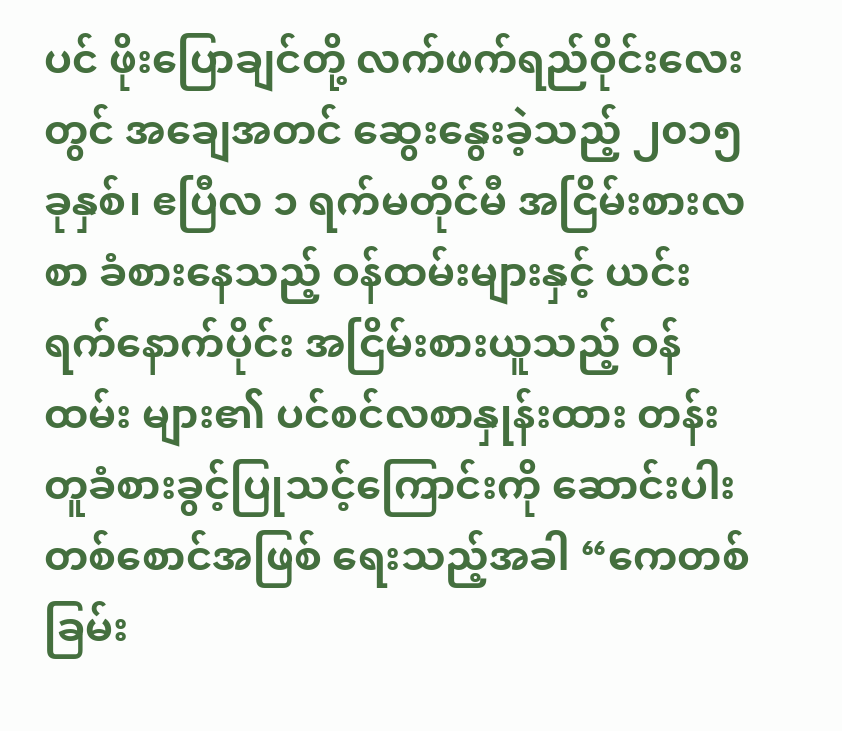ပင် ဖိုးပြောချင်တို့ လက်ဖက်ရည်ဝိုင်းလေးတွင် အချေအတင် ဆွေးနွေးခဲ့သည့် ၂၀၁၅ ခုနှစ်၊ ဧပြီလ ၁ ရက်မတိုင်မီ အငြိမ်းစားလစာ ခံစားနေသည့် ဝန်ထမ်းများနှင့် ယင်းရက်နောက်ပိုင်း အငြိမ်းစားယူသည့် ဝန်ထမ်း များ၏ ပင်စင်လစာနှုန်းထား တန်းတူခံစားခွင့်ပြုသင့်ကြောင်းကို ဆောင်းပါးတစ်စောင်အဖြစ် ရေးသည့်အခါ “ကေတစ်ခြမ်း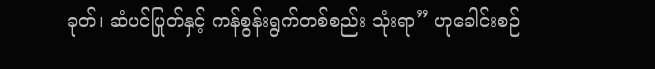ခုတ်၊ ဆံပင်ပြုတ်နှင့် ကန်စွန်းရွက်တစ်စည်း သုံးရာ” ဟုခေါင်းစဉ်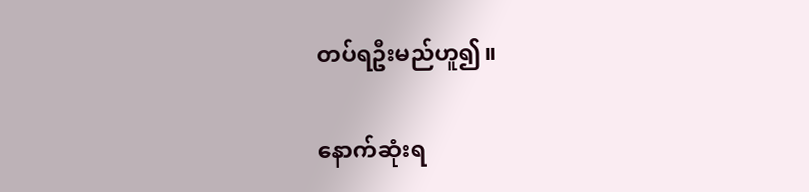တပ်ရဦးမည်ဟူ၍။

နောက်ဆုံးရ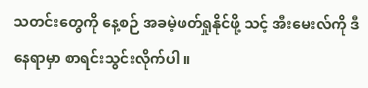သတင်းတွေကို နေ့စဉ် အခမဲ့ဖတ်ရှုနိုင်ဖို့ သင့် အီးမေးလ်ကို ဒီနေရာမှာ စာရင်းသွင်းလိုက်ပါ။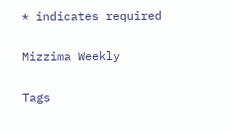* indicates required

Mizzima Weekly

Tags